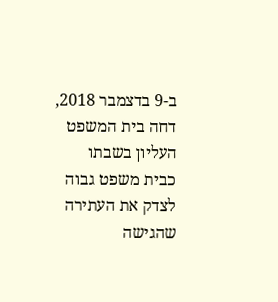ב-9 בדצמבר 2018, דחה בית המשפט העליון בשבתו כבית משפט גבוה לצדק את העתירה שהגישה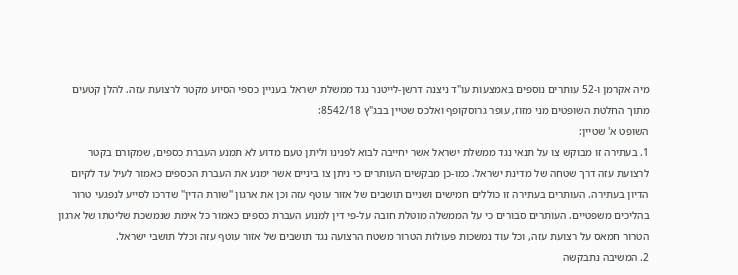מיה אקרמן ו-52 עותרים נוספים באמצעות עו"ד ניצנה דרשן-לייטנר נגד ממשלת ישראל בעניין כספי הסיוע מקטר לרצועת עזה. להלן קטעים מתוך החלטת השופטים מני מזוז, עופר גרוסקופף ואלכס שטיין בבג"ץ 8542/18:
השופט א' שטיין:
1. בעתירה זו מבוקש צו על תנאי נגד ממשלת ישראל אשר יחייבה לבוא לפנינו וליתן טעם מדוע לא תמנע העברת כספים, שמקורם בקטר לרצועת עזה דרך שטחה של מדינת ישראל. כמו-כן מבקשים העותרים כי ניתן צו ביניים אשר ימנע את העברת הכספים כאמור לעיל עד לקיום הדיון בעתירה. העותרים בעתירה זו כוללים חמישים ושניים תושבים של אזור עוטף עזה וכן את ארגון "שורת הדין" שדרכו לסייע לנפגעי טרור בהליכים משפטיים. העותרים סבורים כי על הממשלה מוטלת חובה על-פי דין למנוע העברת כספים כאמור כל אימת שנמשכת שליטתו של ארגון הטרור חמאס על רצועת עזה, וכל עוד נמשכות פעולות הטרור משטח הרצועה נגד תושבים של אזור עוטף עזה וכלל תושבי ישראל.
2. המשיבה נתבקשה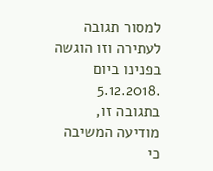למסור תגובה לעתירה וזו הוגשה בפנינו ביום .5.12.2018 בתגובה זו, מודיעה המשיבה כי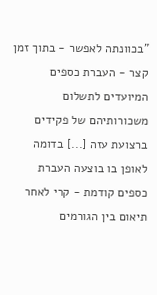"בכוונתה לאפשר - בתוך זמן קצר - העברת כספים המיועדים לתשלום משכורותיהם של פקידים ברצועת עזה [...] בדומה לאופן בו בוצעה העברת כספים קודמת - קרי לאחר תיאום בין הגורמים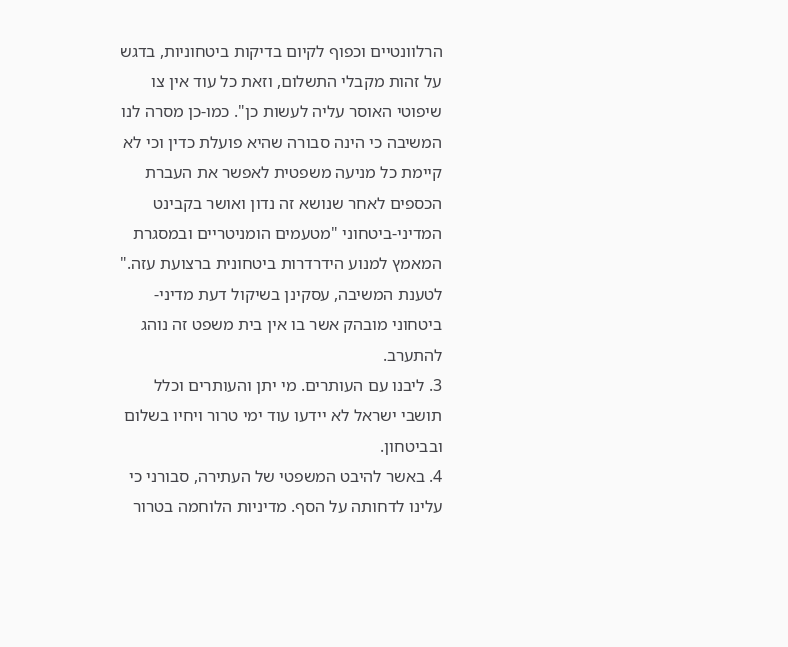הרלוונטיים וכפוף לקיום בדיקות ביטחוניות, בדגש על זהות מקבלי התשלום, וזאת כל עוד אין צו שיפוטי האוסר עליה לעשות כן". כמו-כן מסרה לנו המשיבה כי הינה סבורה שהיא פועלת כדין וכי לא קיימת כל מניעה משפטית לאפשר את העברת הכספים לאחר שנושא זה נדון ואושר בקבינט המדיני-ביטחוני "מטעמים הומניטריים ובמסגרת המאמץ למנוע הידרדרות ביטחונית ברצועת עזה." לטענת המשיבה, עסקינן בשיקול דעת מדיני-ביטחוני מובהק אשר בו אין בית משפט זה נוהג להתערב.
3. ליבנו עם העותרים. מי יתן והעותרים וכלל תושבי ישראל לא יידעו עוד ימי טרור ויחיו בשלום ובביטחון.
4. באשר להיבט המשפטי של העתירה, סבורני כי עלינו לדחותה על הסף. מדיניות הלוחמה בטרור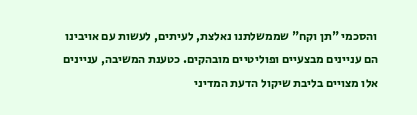והסכמי "תן וקח" שממשלתנו נאלצת, לעיתים, לעשות עם אויבינו הם עניינים מבצעיים ופוליטיים מובהקים. כטענת המשיבה, עניינים אלו מצויים בליבת שיקול הדעת המדיני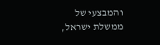והמבצעי של ממשלת ישראל,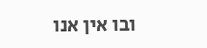ובו אין אנו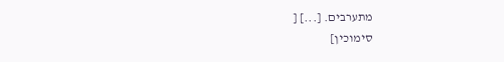מתערבים. [...] [
סימוכין]